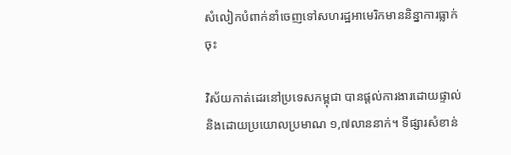សំលៀកបំពាក់នាំចេញទៅសហរដ្ឋអាមេរិកមាននិន្នាការធ្លាក់ចុះ

វិស័យកាត់ដេរនៅប្រទេសកម្ពុជា បានផ្ដល់ការងារដោយផ្ទាល់ និងដោយប្រយោលប្រមាណ ១,៧លាននាក់។ ទីផ្សារសំខាន់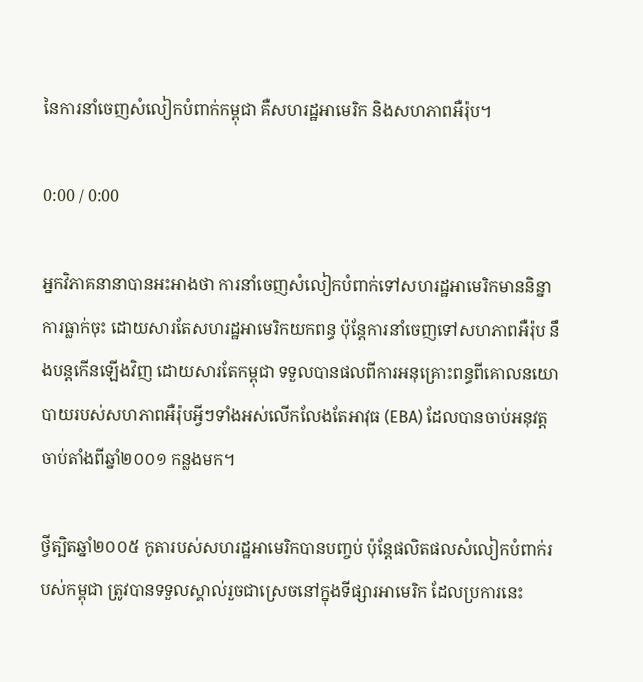នៃការនាំចេញសំលៀកបំពាក់កម្ពុជា គឺសហរដ្ឋអាមេរិក និងសហភាពអឺរ៉ុប។

0:00 / 0:00

អ្នកវិភាគនានាបានអះអាងថា ការនាំចេញសំលៀកបំពាក់ទៅសហរដ្ឋអាមេរិកមាននិន្នាការធ្លាក់ចុះ ដោយសារតែសហរដ្ឋអាមេរិកយកពន្ធ ប៉ុន្តែការនាំចេញទៅសហភាពអឺរ៉ុប នឹងបន្តកើនឡើងវិញ ដោយសារតែកម្ពុជា ទទួលបានផលពីការអនុគ្រោះពន្ធពីគោលនយោបាយរបស់សហភាពអឺរ៉ុបអ្វីៗទាំងអស់លើកលែងតែអាវុធ (EBA) ដែលបានចាប់អនុវត្តចាប់តាំងពីឆ្នាំ២០០១ កន្លងមក។

ថ្វីត្បិតឆ្នាំ២០០៥ កូតារបស់សហរដ្ឋអាមេរិកបានបញ្ចប់ ប៉ុន្តែផលិតផលសំលៀកបំពាក់របស់កម្ពុជា ត្រូវបានទទួលស្គាល់រួចជាស្រេចនៅក្នុងទីផ្សារអាមេរិក ដែលប្រការនេះ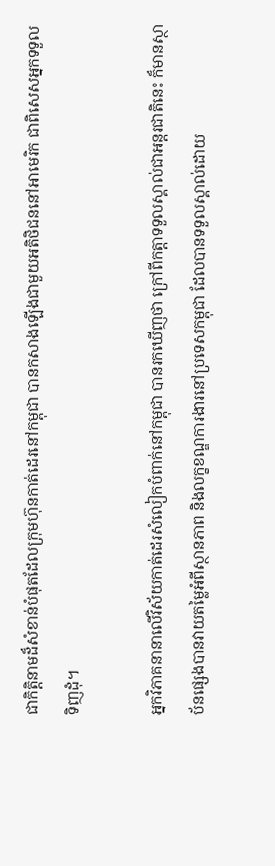ជាកិត្តិនាមដ៏សំខាន់បំផុតដែលក្រុមហ៊ុនកាត់ដេរនៅកម្ពុជា បានកសាងឡើងជាមួយអតិថិជននៅអាមេរិក ជាពិសេសអ្នកទទួលទិញដុំ។

អ្នកវិភាគនានាលើវិស័យកាត់ដេរសំលៀកបំពាក់នៅកម្ពុជា បានរកឃើញថា ក្រៅពីកត្តាទទួលស្គាល់ជាអន្តរជាតិនេះ ក៏មានស្ថាប័នផ្សេងបានវាយតម្លៃអំពីស្ថានភាព និងលក្ខខណ្ឌការងារនៅប្រទេសកម្ពុជា ដែលបានទទួលស្គាល់ដោយ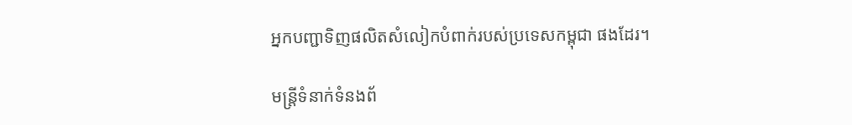អ្នកបញ្ជាទិញផលិតសំលៀកបំពាក់របស់ប្រទេសកម្ពុជា ផងដែរ។

មន្ត្រីទំនាក់ទំនងព័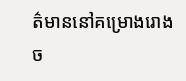ត៌មាននៅគម្រោងរោងច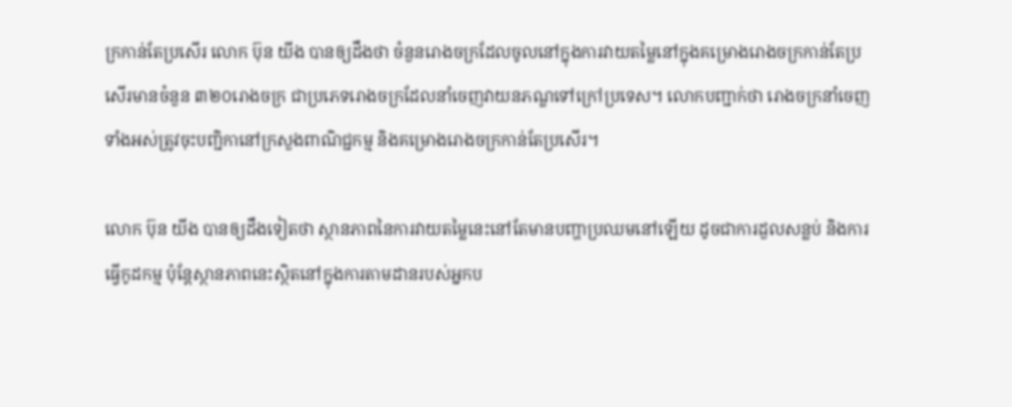ក្រកាន់តែប្រសើរ លោក ប៊ុន យីង បានឲ្យដឹងថា ចំនួនរោងចក្រដែលចូលនៅក្នុងការវាយតម្លៃនៅក្នុងគម្រោងរោងចក្រកាន់តែប្រសើរមានចំនួន ៣២០រោងចក្រ ជាប្រភេទរោងចក្រដែលនាំចេញវាយនភណ្ឌទៅក្រៅប្រទេស។ លោកបញ្ជាក់ថា រោងចក្រនាំចេញទាំងអស់ត្រូវចុះបញ្ជិកានៅក្រសួងពាណិជ្ជកម្ម និងគម្រោងរោងចក្រកាន់តែប្រសើរ។

លោក ប៊ុន យីង បានឲ្យដឹងទៀតថា ស្ថានភាពនៃការវាយតម្លៃនេះនៅតែមានបញ្ហាប្រឈមនៅឡើយ ដូចជាការដួលសន្លប់ និងការធ្វើកូដកម្ម ប៉ុន្តែស្ថានភាពនេះស្ថិតនៅក្នុងការតាមដានរបស់អ្នកប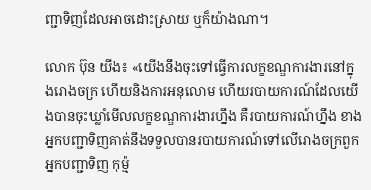ញ្ជាទិញដែលអាចដោះស្រាយ ឬក៏យ៉ាងណា។

លោក ប៊ុន យីង៖ «យើងនឹងចុះទៅធ្វើការលក្ខខណ្ឌការងារនៅក្នុងរោងចក្រ ហើយនិងការអនុលោម ហើយរបាយការណ៍ដែលយើងបានចុះឃ្លាំមើលលក្ខខណ្ឌការងារហ្នឹង គឺរបាយការណ៍ហ្នឹង ខាងអ្នកបញ្ជាទិញគាត់នឹងទទួលបានរបាយការណ៍ទៅលើរោងចក្រពួកអ្នកបញ្ជាទិញ កុម្ម៉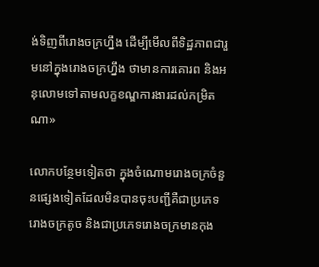ង់ទិញពីរោងចក្រហ្នឹង ដើម្បីមើលពីទិដ្ឋភាពជារួមនៅក្នុងរោងចក្រហ្នឹង ថាមានការគោរព និងអនុលោមទៅតាមលក្ខខណ្ឌការងារដល់កម្រិតណា»

លោកបន្ថែមទៀតថា ក្នុងចំណោមរោងចក្រចំនួនផ្សេងទៀតដែលមិនបានចុះបញ្ជីគឺជាប្រភេទរោងចក្រតូច និងជាប្រភេទរោងចក្រមានកុង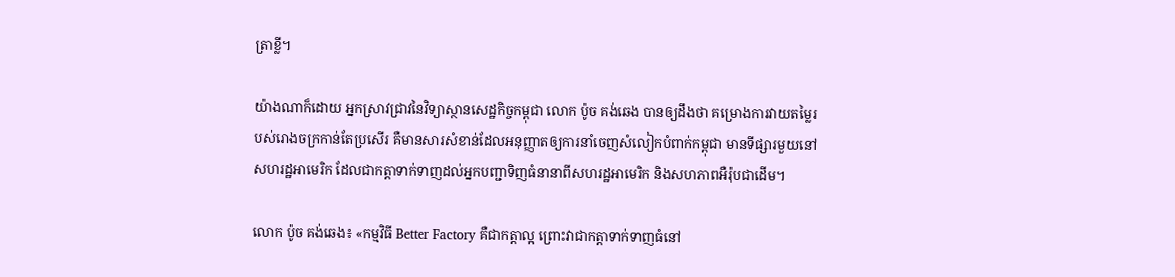ត្រាខ្លី។

យ៉ាងណាក៏ដោយ អ្នកស្រាវជ្រាវនៃវិទ្យាស្ថានសេដ្ឋកិច្ចកម្ពុជា លោក ប៉ូច គង់ឆេង បានឲ្យដឹងថា គម្រោងការវាយតម្លៃរបស់រោងចក្រកាន់តែប្រសើរ គឺមានសារសំខាន់ដែលអនុញ្ញាតឲ្យការនាំចេញសំលៀកបំពាក់កម្ពុជា មានទីផ្សារមួយនៅសហរដ្ឋអាមេរិក ដែលជាកត្តាទាក់ទាញដល់អ្នកបញ្ជាទិញធំនានាពីសហរដ្ឋអាមេរិក និងសហភាពអឺរ៉ុបជាដើម។

លោក ប៉ូច គង់ឆេង៖ «កម្មវិធី Better Factory គឺជាកត្តាល្អ ព្រោះវាជាកត្តាទាក់ទាញធំនៅ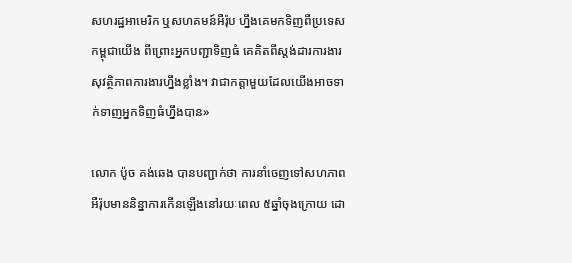សហរដ្ឋអាមេរិក ឬសហគមន៍អឺរ៉ុប ហ្នឹងគេមកទិញពីប្រទេសកម្ពុជាយើង ពីព្រោះអ្នកបញ្ជាទិញធំ គេគិតពីស្តង់ដារការងារ សុវត្ថិភាពការងារហ្នឹងខ្លាំង។ វាជាកត្តាមួយដែលយើងអាចទាក់ទាញអ្នកទិញធំហ្នឹងបាន»

លោក ប៉ូច គង់ឆេង បានបញ្ជាក់ថា ការនាំចេញទៅសហភាពអឺរ៉ុបមាននិន្នាការកើនឡើងនៅរយៈពេល ៥ឆ្នាំចុងក្រោយ ដោ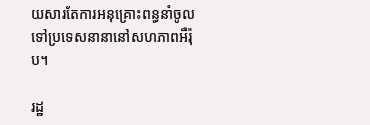យសារតែការអនុគ្រោះពន្ធនាំចូលទៅប្រទេសនានានៅសហភាពអឺរ៉ុប។

រដ្ឋ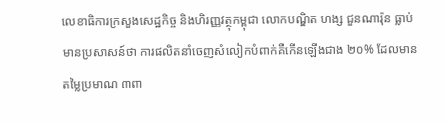លេខាធិការក្រសួងសេដ្ឋកិច្ច និងហិរញ្ញវត្ថុកម្ពុជា លោកបណ្ឌិត ហង្ស ជួនណារ៉ុន ធ្លាប់មានប្រសាសន៍ថា ការផលិតនាំចេញសំលៀកបំពាក់គឺកើនឡើងជាង ២០% ដែលមានតម្លៃប្រមាណ ៣ពា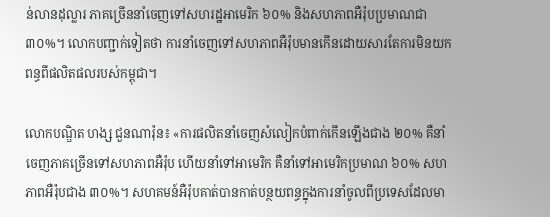ន់លានដុល្លារ ភាគច្រើននាំចេញទៅសហរដ្ឋអាមេរិក ៦០% និងសហភាពអឺរ៉ុបប្រមាណជា ៣០%។ លោកបញ្ជាក់ទៀតថា ការនាំចេញទៅសហភាពអឺរ៉ុបមានកើនដោយសារតែការមិនយកពន្ធពីផលិតផលរបស់កម្ពុជា។

លោកបណ្ឌិត ហង្ស ជួនណារ៉ុន៖ «ការផលិតនាំចេញសំលៀកបំពាក់កើនឡើងជាង ២០% គឺនាំចេញភាគច្រើនទៅសហភាពអឺរ៉ុប ហើយនាំទៅអាមេរិក គឺនាំទៅអាមេរិកប្រមាណ ៦០% សហភាពអឺរ៉ុបជាង ៣០%។ សហគមន៍អឺរ៉ុបគាត់បានកាត់បន្ថយពន្ធក្នុងការនាំចូលពីប្រទេសដែលមា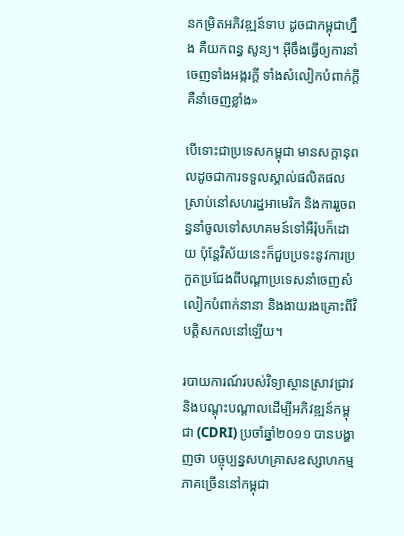នកម្រិតអភិវឌ្ឍន៍ទាប ដូចជាកម្ពុជាហ្នឹង គឺយកពន្ធ សូន្យ។ អ៊ីចឹងធ្វើឲ្យការនាំចេញទាំងអង្ករក្ដី ទាំងសំលៀកបំពាក់ក្ដី គឺនាំចេញខ្លាំង»

បើទោះជាប្រទេសកម្ពុជា មានសក្ដានុពលដូចជាការទទួលស្គាល់ផលិតផលស្រាប់នៅសហរដ្ឋអាមេរិក និងការរួចពន្ធនាំចូលទៅសហគមន៍ទៅអឺរ៉ុបក៏ដោយ ប៉ុន្តែវិស័យនេះក៏ជួបប្រទះនូវការប្រកួតប្រជែងពីបណ្ដាប្រទេសនាំចេញសំលៀកបំពាក់នានា និងងាយរងគ្រោះពីវិបត្តិសកលនៅឡើយ។

របាយការណ៍របស់វិទ្យាស្ថានស្រាវជ្រាវ និងបណ្ដុះបណ្ដាលដើម្បីអភិវឌ្ឍន៍កម្ពុជា (CDRI) ប្រចាំឆ្នាំ២០១១ បានបង្ហាញថា បច្ចុប្បន្នសហគ្រាសឧស្សាហកម្មភាគច្រើននៅកម្ពុជា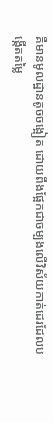គឺមានមូលដ្ឋានតូចចង្អៀត ដោយពឹងផ្អែកជាចម្បងលើវិស័យកាត់ដេរដែលបង្កើតតម្លៃ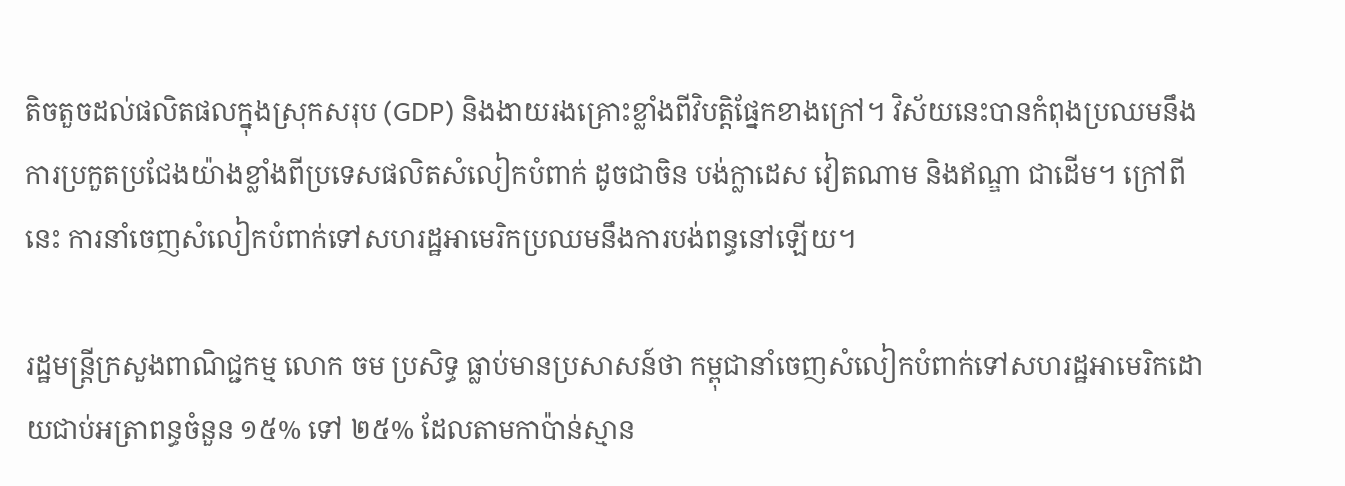តិចតួចដល់ផលិតផលក្នុងស្រុកសរុប (GDP) និងងាយរងគ្រោះខ្លាំងពីវិបត្តិផ្នែកខាងក្រៅ។ វិស័យនេះបានកំពុងប្រឈមនឹងការប្រកួតប្រជែងយ៉ាងខ្លាំងពីប្រទេសផលិតសំលៀកបំពាក់ ដូចជាចិន បង់ក្លាដេស វៀតណាម និងឥណ្ឌា ជាដើម។ ក្រៅពីនេះ ការនាំចេញសំលៀកបំពាក់ទៅសហរដ្ឋអាមេរិកប្រឈមនឹងការបង់ពន្ធនៅឡើយ។

រដ្ឋមន្ត្រីក្រសួងពាណិជ្ជកម្ម លោក ចម ប្រសិទ្ធ ធ្លាប់មានប្រសាសន៍ថា កម្ពុជានាំចេញសំលៀកបំពាក់ទៅសហរដ្ឋអាមេរិកដោយជាប់អត្រាពន្ធចំនួន ១៥% ទៅ ២៥% ដែលតាមកាប៉ាន់ស្មាន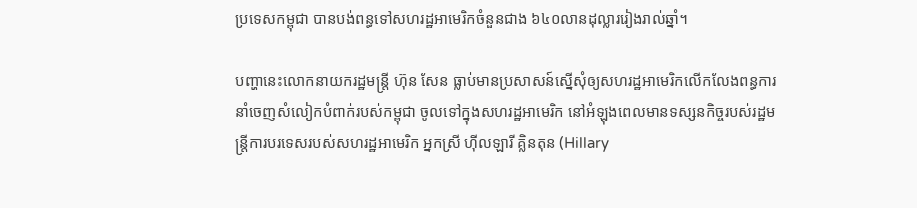ប្រទេសកម្ពុជា បានបង់ពន្ធទៅសហរដ្ឋអាមេរិកចំនួនជាង ៦៤០លានដុល្លាររៀងរាល់ឆ្នាំ។

បញ្ហានេះលោកនាយករដ្ឋមន្ត្រី ហ៊ុន សែន ធ្លាប់មានប្រសាសន៍ស្នើសុំឲ្យសហរដ្ឋអាមេរិកលើកលែងពន្ធការនាំចេញសំលៀកបំពាក់របស់កម្ពុជា ចូលទៅក្នុងសហរដ្ឋអាមេរិក នៅអំឡុងពេលមានទស្សនកិច្ចរបស់រដ្ឋមន្ត្រីការបរទេសរបស់សហរដ្ឋអាមេរិក អ្នកស្រី ហ៊ីលឡារី គ្លិនតុន (Hillary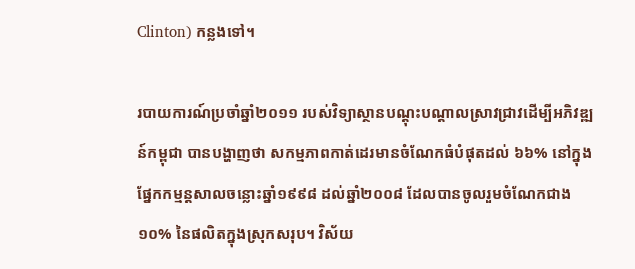Clinton) កន្លងទៅ។

របាយការណ៍ប្រចាំឆ្នាំ២០១១ របស់វិទ្យាស្ថានបណ្ដុះបណ្ដាលស្រាវជ្រាវដើម្បីអភិវឌ្ឍន៍កម្ពុជា បានបង្ហាញថា សកម្មភាពកាត់ដេរមានចំណែកធំបំផុតដល់ ៦៦% នៅក្នុងផ្នែកកម្មន្តសាលចន្លោះឆ្នាំ១៩៩៨ ដល់ឆ្នាំ២០០៨ ដែលបានចូលរួមចំណែកជាង ១០% នៃផលិតក្នុងស្រុកសរុប។ វិស័យ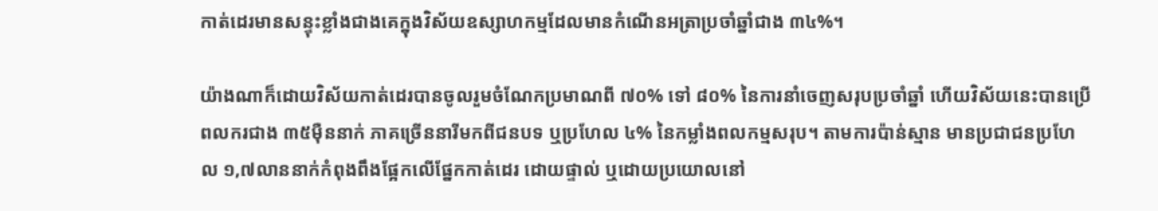កាត់ដេរមានសន្ទុះខ្លាំងជាងគេក្នុងវិស័យឧស្សាហកម្មដែលមានកំណើនអត្រាប្រចាំឆ្នាំជាង ៣៤%។

យ៉ាងណាក៏ដោយវិស័យកាត់ដេរបានចូលរួមចំណែកប្រមាណពី ៧០% ទៅ ៨០% នៃការនាំចេញសរុបប្រចាំឆ្នាំ ហើយវិស័យនេះបានប្រើពលករជាង ៣៥ម៉ឺននាក់ ភាគច្រើននារីមកពីជនបទ ឬប្រហែល ៤% នៃកម្លាំងពលកម្មសរុប។ តាមការប៉ាន់ស្មាន មានប្រជាជនប្រហែល ១,៧លាននាក់កំពុងពឹងផ្អែកលើផ្នែកកាត់ដេរ ដោយផ្ទាល់ ឬដោយប្រយោលនៅ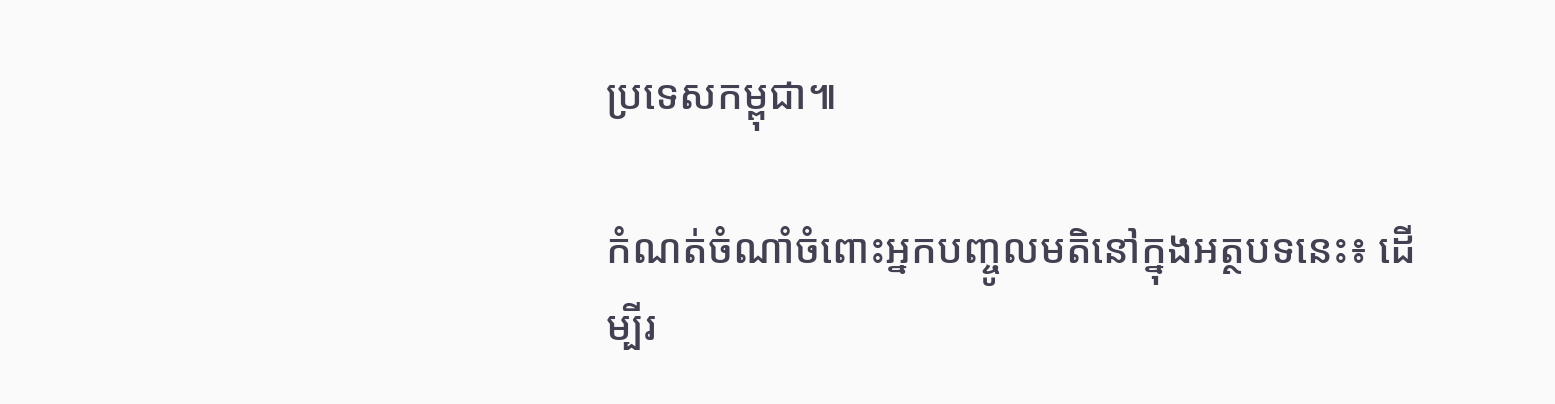ប្រទេសកម្ពុជា៕

កំណត់ចំណាំចំពោះអ្នកបញ្ចូលមតិនៅក្នុងអត្ថបទនេះ៖ ដើម្បីរ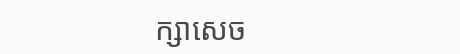ក្សាសេច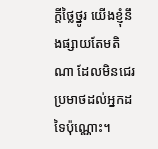ក្ដីថ្លៃថ្នូរ យើងខ្ញុំនឹងផ្សាយតែមតិណា ដែលមិនជេរប្រមាថដល់អ្នកដទៃប៉ុណ្ណោះ។